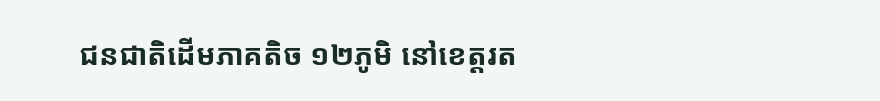ជនជាតិដើមភាគតិច ១២ភូមិ នៅខេត្តរត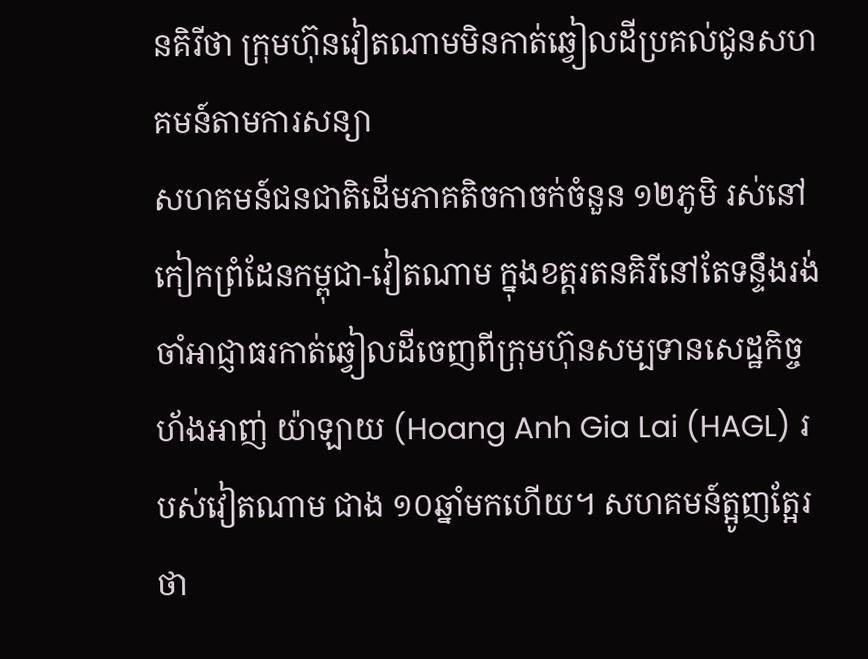នគិរីថា ក្រុមហ៊ុនវៀតណាមមិនកាត់ឆ្វៀលដីប្រគល់ជូនសហគមន៍តាមការសន្យា
សហគមន៍ជនជាតិដើមភាគតិចកាចក់ចំនួន ១២ភូមិ រស់នៅកៀកព្រំដែនកម្ពុជា-វៀតណាម ក្នុងខត្តរតនគិរីនៅតែទន្ទឹងរង់ចាំអាជ្ញាធរកាត់ឆ្វៀលដីចេញពីក្រុមហ៊ុនសម្បទានសេដ្ឋកិច្ចហ័ងអាញ់ យ៉ាឡាយ (Hoang Anh Gia Lai (HAGL) របស់វៀតណាម ជាង ១០ឆ្នាំមកហើយ។ សហគមន៍ត្អូញត្អែរថា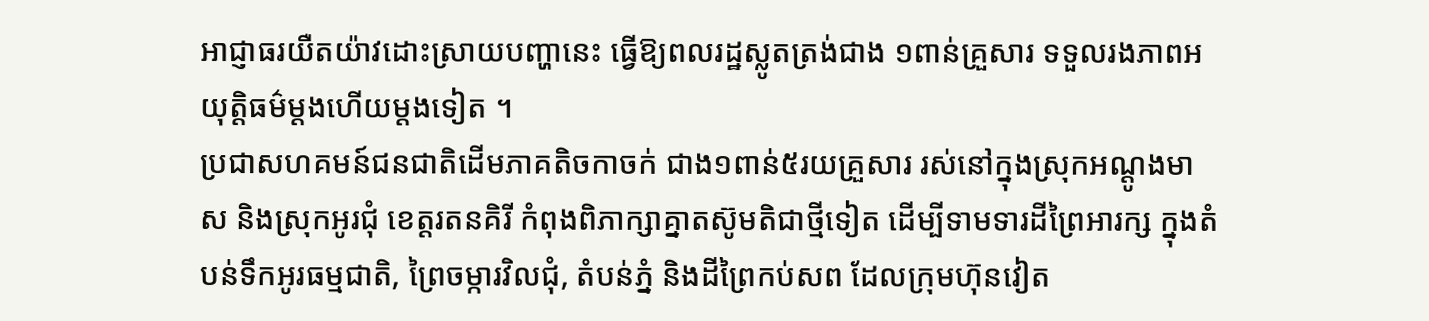អាជ្ញាធរយឺតយ៉ាវដោះស្រាយបញ្ហានេះ ធ្វើឱ្យពលរដ្ឋស្លូតត្រង់ជាង ១ពាន់គ្រួសារ ទទួលរងភាពអយុត្តិធម៌ម្តងហើយម្តងទៀត ។
ប្រជាសហគមន៍ជនជាតិដើមភាគតិចកាចក់ ជាង១ពាន់៥រយគ្រួសារ រស់នៅក្នុងស្រុកអណ្តូងមាស និងស្រុកអូរជុំ ខេត្តរតនគិរី កំពុងពិភាក្សាគ្នាតស៊ូមតិជាថ្មីទៀត ដើម្បីទាមទារដីព្រៃអារក្ស ក្នុងតំបន់ទឹកអូរធម្មជាតិ, ព្រៃចម្ការវិលជុំ, តំបន់ភ្នំ និងដីព្រៃកប់សព ដែលក្រុមហ៊ុនវៀត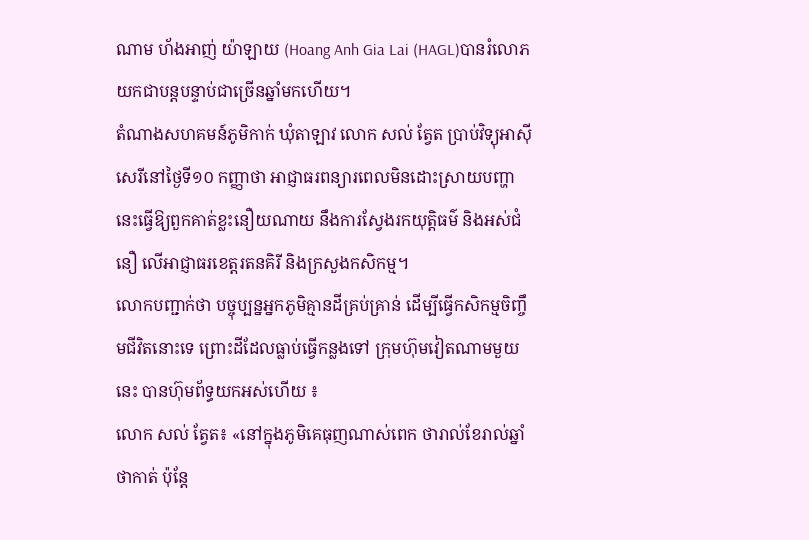ណាម ហ័ងអាញ់ យ៉ាឡាយ (Hoang Anh Gia Lai (HAGL)បានរំលោភយកជាបន្តបន្ទាប់ជាច្រើនឆ្នាំមកហើយ។
តំណាងសហគមន៍ភូមិកាក់ ឃុំតាឡាវ លោក សល់ ត្វែត ប្រាប់វិទ្យុអាស៊ីសេរីនៅថ្ងៃទី១០ កញ្ញាថា អាជ្ញាធរពន្យារពេលមិនដោះស្រាយបញ្ហានេះធ្វើឱ្យពួកគាត់ខ្លះនឿយណាយ នឹងការស្វែងរកយុត្តិធម៌ និងអស់ជំនឿ លើអាជ្ញាធរខេត្តរតនគិរី និងក្រសួងកសិកម្ម។
លោកបញ្ជាក់ថា បច្ចុប្បន្នអ្នកភូមិគ្មានដីគ្រប់គ្រាន់ ដើម្បីធ្វើកសិកម្មចិញ្ចឹមជីវិតនោះទេ ព្រោះដីដែលធ្លាប់ធ្វើកន្លងទៅ ក្រុមហ៊ុមវៀតណាមមួយនេះ បានហ៊ុមព័ទ្ធយកអស់ហើយ ៖
លោក សល់ ត្វែត៖ «នៅក្នុងភូមិគេធុញណាស់ពេក ថារាល់ខែរាល់ឆ្នាំថាកាត់ ប៉ុន្តែ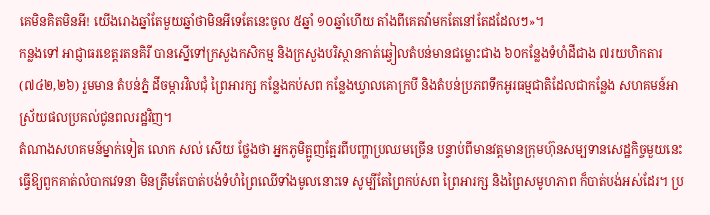គេមិនគិតមិនអី! យើងរោងឆ្នាំតែមួយឆ្នាំថាមិនអីទេតែនេះចូល ៥ឆ្នាំ ១០ឆ្នាំហើយ តាំងពីគេតវ៉ាមកតែនៅតែដដែលៗ»។
កន្លងទៅ អាជ្ញាធរខេត្តរតនគិរី បានស្នើទៅក្រសួងកសិកម្ម និងក្រសួងបរិស្ថានកាត់ឆ្វៀលតំបន់មានជម្លោះជាង ៦០កន្លែងទំហំដីជាង ៧រយហិកតារ (៧៤២,២៦) រួមមាន តំបន់ភ្នំ ដីចម្ការវិលជុំ ព្រៃអារក្ស កន្លែងកប់សព កន្លែងឃ្វាលគោក្របី និងតំបន់ប្រភពទឹកអូរធម្មជាតិដែលជាកន្លែង សហគមន៍អាស្រ័យផលប្រគល់ជូនពលរដ្ឋវិញ។
តំណាងសហគមន៍ម្នាក់ទៀត លោក សល់ សើយ ថ្លែងថា អ្នកភូមិត្អូញត្អែរពីបញ្ហាប្រឈមច្រើន បន្ទាប់ពីមានវត្តមានក្រុមហ៊ុនសម្បទានសេដ្ឋកិច្ចមួយនេះ ធ្វើឱ្យពួកគាត់លំបាកវេទនា មិនត្រឹមតែបាត់បង់ទំហំព្រៃឈើទាំងមូលនោះទេ សូម្បីតែព្រៃកប់សព ព្រៃអារក្ស និងព្រៃសមូហភាព ក៏បាត់បង់អស់ដែរ។ ប្រ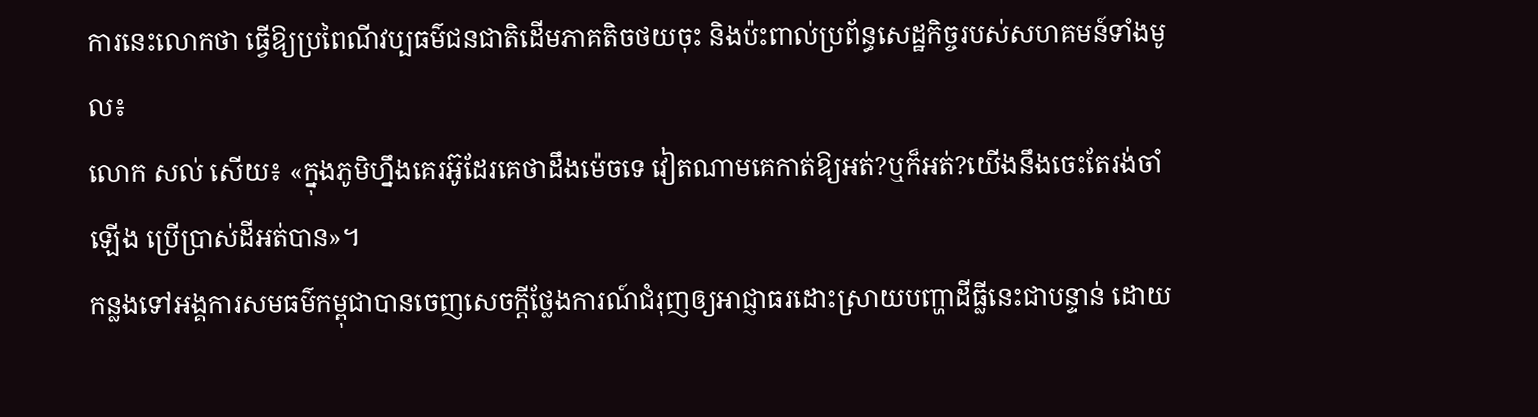ការនេះលោកថា ធ្វើឱ្យប្រពៃណីវប្បធម៌ជនជាតិដើមភាគតិចថយចុះ និងប៉ះពាល់ប្រព័ន្ធសេដ្ឋកិច្ចរបស់សហគមន៍ទាំងមូល៖
លោក សល់ សើយ៖ «ក្នុងភូមិហ្នឹងគេរអ៊ូដែរគេថាដឹងម៉េចទេ វៀតណាមគេកាត់ឱ្យអត់?ឬក៏អត់?យើងនឹងចេះតែរង់ចាំឡើង ប្រើប្រាស់ដីអត់បាន»។
កន្លងទៅអង្គការសមធម៌កម្ពុជាបានចេញសេចក្តីថ្លែងការណ៍ជំរុញឲ្យអាជ្ញាធរដោះស្រាយបញ្ហាដីធ្លីនេះជាបន្ទាន់ ដោយ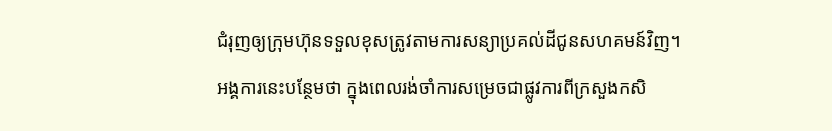ជំរុញឲ្យក្រុមហ៊ុនទទួលខុសត្រូវតាមការសន្យាប្រគល់ដីជូនសហគមន៍វិញ។
អង្គការនេះបន្ថែមថា ក្នុងពេលរង់ចាំការសម្រេចជាផ្លូវការពីក្រសួងកសិ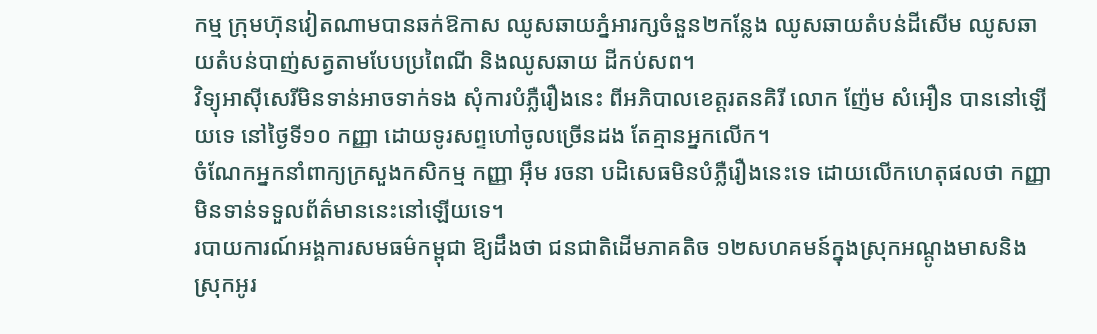កម្ម ក្រុមហ៊ុនវៀតណាមបានឆក់ឱកាស ឈូសឆាយភ្នំអារក្សចំនួន២កន្លែង ឈូសឆាយតំបន់ដីសើម ឈូសឆាយតំបន់បាញ់សត្វតាមបែបប្រពៃណី និងឈូសឆាយ ដីកប់សព។
វិទ្យុអាស៊ីសេរីមិនទាន់អាចទាក់ទង សុំការបំភ្លឺរឿងនេះ ពីអភិបាលខេត្តរតនគិរី លោក ញ៉ែម សំអឿន បាននៅឡើយទេ នៅថ្ងៃទី១០ កញ្ញា ដោយទូរសព្ទហៅចូលច្រើនដង តែគ្មានអ្នកលើក។
ចំណែកអ្នកនាំពាក្យក្រសួងកសិកម្ម កញ្ញា អ៊ឹម រចនា បដិសេធមិនបំភ្លឺរឿងនេះទេ ដោយលើកហេតុផលថា កញ្ញាមិនទាន់ទទួលព័ត៌មាននេះនៅឡើយទេ។
របាយការណ៍អង្គការសមធម៌កម្ពុជា ឱ្យដឹងថា ជនជាតិដើមភាគតិច ១២សហគមន៍ក្នុងស្រុកអណ្ដូងមាសនិងស្រុកអូរ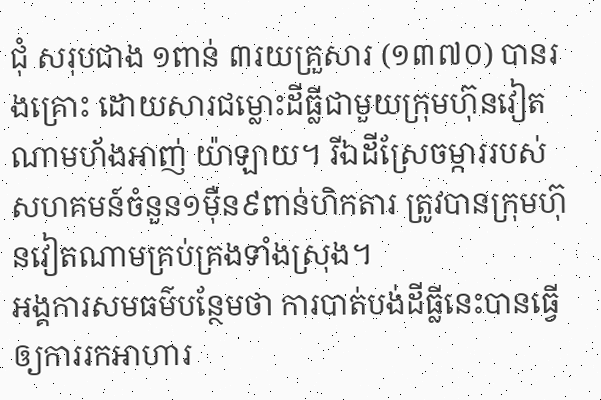ជុំ សរុបជាង ១ពាន់ ៣រយគ្រួសារ (១៣៧០) បានរងគ្រោះ ដោយសារជម្លោះដីធ្លីជាមួយក្រុមហ៊ុនវៀតណាមហ័ងអាញ់ យ៉ាឡាយ។ រីឯដីស្រែចម្ការរបស់សហគមន៍ចំនួន១ម៉ឺន៩ពាន់ហិកតារ ត្រូវបានក្រុមហ៊ុនវៀតណាមគ្រប់គ្រងទាំងស្រុង។
អង្គការសមធម៌បន្ថែមថា ការបាត់បង់ដីធ្លីនេះបានធ្វើឲ្យការរកអាហារ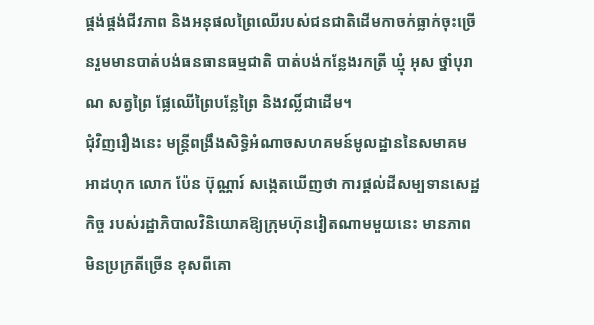ផ្គង់ផ្គង់ជីវភាព និងអនុផលព្រៃឈើរបស់ជនជាតិដើមកាចក់ធ្លាក់ចុះច្រើនរួមមានបាត់បង់ធនធានធម្មជាតិ បាត់បង់កន្លែងរកត្រី ឃ្មុំ អុស ថ្នាំបុរាណ សត្វព្រៃ ផ្លែឈើព្រៃបន្លែព្រៃ និងវល្លិ៍ជាដើម។
ជុំវិញរឿងនេះ មន្ត្រីពង្រឹងសិទ្ធិអំណាចសហគមន៍មូលដ្ឋាននៃសមាគមអាដហុក លោក ប៉ែន ប៊ុណ្ណារ៍ សង្កេតឃើញថា ការផ្តល់ដីសម្បទានសេដ្ឋកិច្ច របស់រដ្ឋាភិបាលវិនិយោគឱ្យក្រុមហ៊ុនវៀតណាមមួយនេះ មានភាពមិនប្រក្រតីច្រើន ខុសពីគោ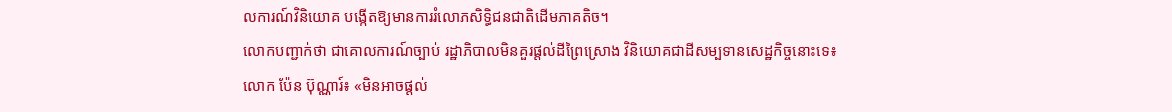លការណ៍វិនិយោគ បង្កើតឱ្យមានការរំលោភសិទ្ធិជនជាតិដើមភាគតិច។
លោកបញ្ជាក់ថា ជាគោលការណ៍ច្បាប់ រដ្ឋាភិបាលមិនគួរផ្តល់ដីព្រៃស្រោង វិនិយោគជាដីសម្បទានសេដ្ឋកិច្ចនោះទេ៖
លោក ប៉ែន ប៊ុណ្ណារ៍៖ «មិនអាចផ្ដល់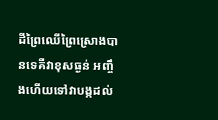ដីព្រៃឈើព្រៃស្រោងបានទេគឺវាខុសធ្ងន់ អញ្ចឹងហើយទៅវាបង្កដល់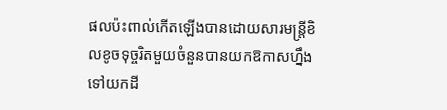ផលប៉ះពាល់កើតឡើងបានដោយសារមន្ត្រីខិលខូចទុច្ចរិតមួយចំនួនបានយកឱកាសហ្នឹងទៅយកដី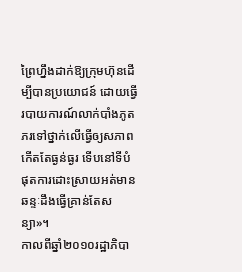ព្រៃហ្នឹងដាក់ឱ្យក្រុមហ៊ុនដើម្បីបានប្រយោជន៍ ដោយធ្វើរបាយការណ៍លាក់បាំងភូតភរទៅថ្នាក់លើធ្វើឲ្យសភាពកើតតែធ្ងន់ធ្ងរ ទើបនៅទីបំផុតការដោះស្រាយអត់មានឆន្ទៈដឹងធ្វើគ្រាន់តែសន្យា»។
កាលពីឆ្នាំ២០១០រដ្ឋាភិបា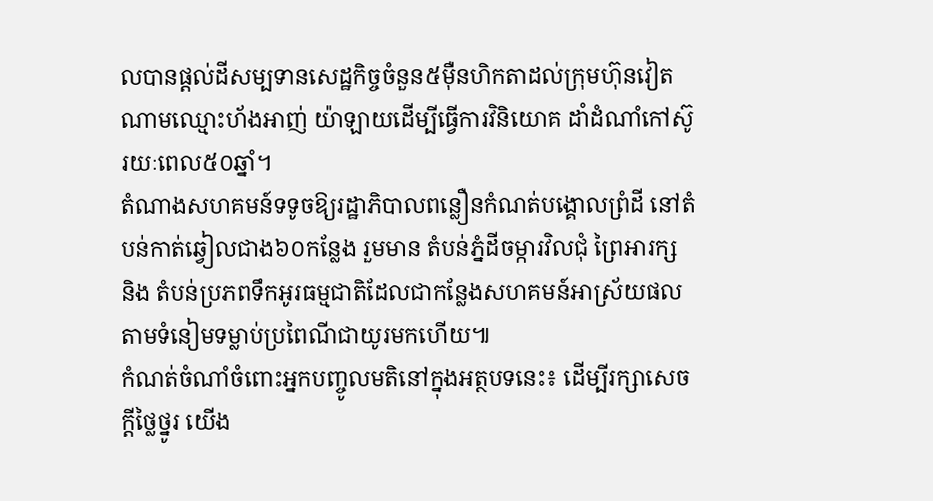លបានផ្ដល់ដីសម្បទានសេដ្ឋកិច្ចចំនួន៥ម៉ឺនហិកតាដល់ក្រុមហ៊ុនវៀតណាមឈ្មោះហ័ងអាញ់ យ៉ាឡាយដើម្បីធ្វើការវិនិយោគ ដាំដំណាំកៅស៊ូរយៈពេល៥០ឆ្នាំ។
តំណាងសហគមន៍ទទូចឱ្យរដ្ឋាភិបាលពន្លឿនកំណត់បង្គោលព្រំដី នៅតំបន់កាត់ឆ្វៀលជាង៦០កន្លែង រួមមាន តំបន់ភ្នំដីចម្ការវិលជុំ ព្រៃអារក្ស និង តំបន់ប្រភពទឹកអូរធម្មជាតិដែលជាកន្លែងសហគមន៍អាស្រ័យផលតាមទំនៀមទម្លាប់ប្រពៃណីជាយូរមកហើយ៕
កំណត់ចំណាំចំពោះអ្នកបញ្ចូលមតិនៅក្នុងអត្ថបទនេះ៖ ដើម្បីរក្សាសេចក្ដីថ្លៃថ្នូរ យើង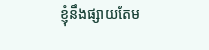ខ្ញុំនឹងផ្សាយតែម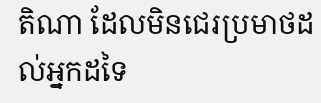តិណា ដែលមិនជេរប្រមាថដល់អ្នកដទៃ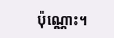ប៉ុណ្ណោះ។